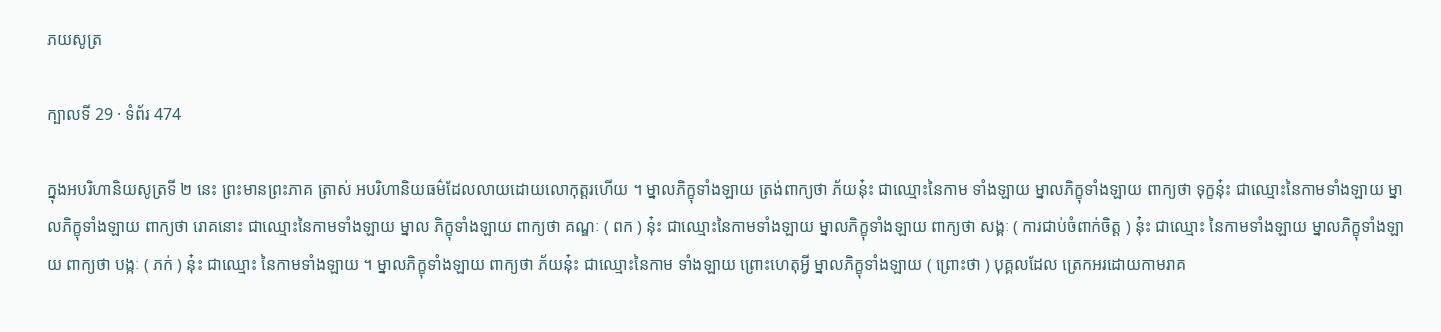ភយសូត្រ

ក្បាលទី 29 · ទំព័រ 474

ក្នុងអបរិហានិយសូត្រទី ២ នេះ ព្រះមានព្រះភាគ ត្រាស់ អបរិហានិយធម៌ដែលលាយដោយលោកុត្តរហើយ ។ ម្នាលភិក្ខុទាំងឡាយ ត្រង់ពាក្យថា ភ័យនុ៎ះ ជាឈ្មោះនៃកាម ទាំងឡាយ ម្នាលភិក្ខុទាំងឡាយ ពាក្យថា ទុក្ខនុ៎ះ ជាឈ្មោះនៃកាមទាំងឡាយ ម្នាលភិក្ខុទាំងឡាយ ពាក្យថា រោគនោះ ជាឈ្មោះនៃកាមទាំងឡាយ ម្នាល ភិក្ខុទាំងឡាយ ពាក្យថា គណ្ឌៈ ( ពក ) នុ៎ះ ជាឈ្មោះនៃកាមទាំងឡាយ ម្នាលភិក្ខុទាំងឡាយ ពាក្យថា សង្គៈ ( ការជាប់ចំពាក់ចិត្ត ) នុ៎ះ ជាឈ្មោះ នៃកាមទាំងឡាយ ម្នាលភិក្ខុទាំងឡាយ ពាក្យថា បង្កៈ ( ភក់ ) នុ៎ះ ជាឈ្មោះ នៃកាមទាំងឡាយ ។ ម្នាលភិក្ខុទាំងឡាយ ពាក្យថា ភ័យនុ៎ះ ជាឈ្មោះនៃកាម ទាំងឡាយ ព្រោះហេតុអ្វី ម្នាលភិក្ខុទាំងឡាយ ( ព្រោះថា ) បុគ្គលដែល ត្រេកអរដោយកាមរាគ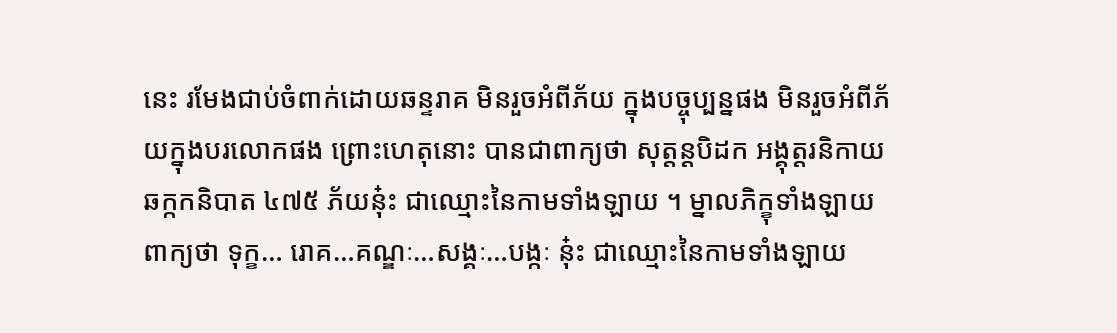នេះ រមែងជាប់ចំពាក់ដោយឆន្ទរាគ មិនរួចអំពីភ័យ ក្នុងបច្ចុប្បន្នផង មិនរួចអំពីភ័យក្នុងបរលោកផង ព្រោះហេតុនោះ បានជាពាក្យថា សុត្តន្តបិដក អង្គុត្តរនិកាយ ឆក្កកនិបាត ៤៧៥ ភ័យនុ៎ះ ជាឈ្មោះនៃកាមទាំងឡាយ ។ ម្នាលភិក្ខុទាំងឡាយ ពាក្យថា ទុក្ខ… រោគ…គណ្ឌៈ…សង្គៈ…បង្កៈ នុ៎ះ ជាឈ្មោះនៃកាមទាំងឡាយ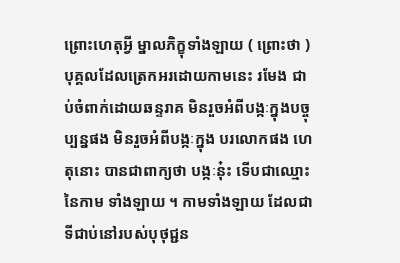ព្រោះហេតុអ្វី ម្នាលភិក្ខុទាំងឡាយ ( ព្រោះថា ) បុគ្គលដែលត្រេកអរដោយកាមនេះ រមែង ជាប់ចំពាក់ដោយឆន្ទរាគ មិនរួចអំពីបង្កៈក្នុងបច្ចុប្បន្នផង មិនរួចអំពីបង្កៈក្នុង បរលោកផង ហេតុនោះ បានជាពាក្យថា បង្កៈនុ៎ះ ទើបជាឈ្មោះនៃកាម ទាំងឡាយ ។ កាមទាំងឡាយ ដែលជាទីជាប់នៅរបស់បុថុជ្ជន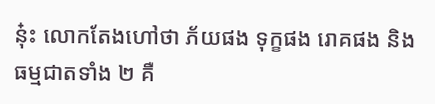នុ៎ះ លោកតែងហៅថា ភ័យផង ទុក្ខផង រោគផង និង ធម្មជាតទាំង ២ គឺ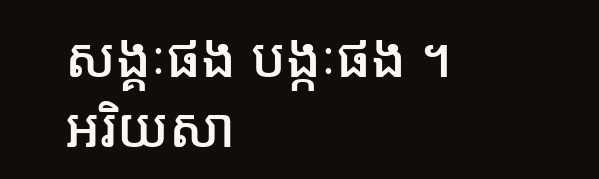សង្គៈផង បង្កៈផង ។ អរិយសា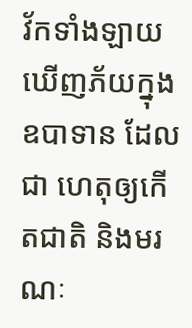វ័កទាំងឡាយ ឃើញភ័យក្នុងឧបាទាន ដែលជា ហេតុឲ្យកើតជាតិ និងមរណៈ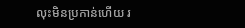លុះមិនប្រកាន់ហើយ រ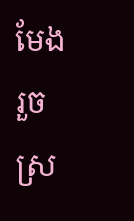មែងរួចស្រ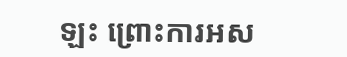ឡះ ព្រោះការអស